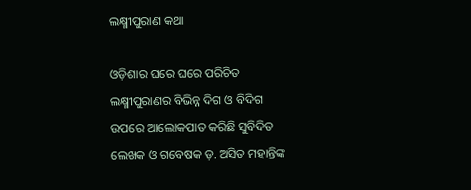ଲକ୍ଷ୍ମୀପୁରାଣ କଥା

ଓଡ଼ିଶାର ଘରେ ଘରେ ପରିଚିତ ଲକ୍ଷ୍ମୀପୁରାଣର ବିଭିନ୍ନ ଦିଗ ଓ ବିଦିଗ ଉପରେ ଆଲୋକପାତ କରିଛି ସୁବିଦିତ ଲେଖକ ଓ ଗବେଷକ ଡ଼. ଅସିତ ମହାନ୍ତିଙ୍କ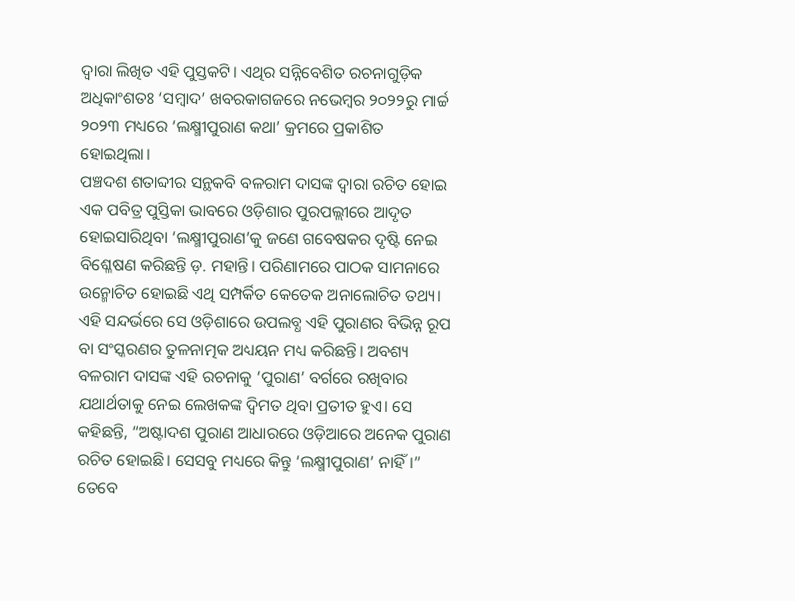ଦ୍ୱାରା ଲିଖିତ ଏହି ପୁସ୍ତକଟି। ଏଥିର ସନ୍ନିବେଶିତ ରଚନାଗୁଡ଼ିକ ଅଧିକାଂଶତଃ ‘ସମ୍ବାଦ’ ଖବରକାଗଜରେ ନଭେମ୍ବର ୨୦୨୨ରୁ ମାର୍ଚ୍ଚ ୨୦୨୩ ମଧ୍ୟରେ ‘ଲକ୍ଷ୍ମୀପୁରାଣ କଥା’ କ୍ରମରେ ପ୍ରକାଶିତ ହୋଇଥିଲା।
ପଞ୍ଚଦଶ ଶତାବ୍ଦୀର ସନ୍ଥକବି ବଳରାମ ଦାସଙ୍କ ଦ୍ୱାରା ରଚିତ ହୋଇ ଏକ ପବିତ୍ର ପୁସ୍ତିକା ଭାବରେ ଓଡ଼ିଶାର ପୁରପଲ୍ଲୀରେ ଆଦୃତ ହୋଇସାରିଥିବା ‘ଲକ୍ଷ୍ମୀପୁରାଣ’କୁ ଜଣେ ଗବେଷକର ଦୃଷ୍ଟି ନେଇ ବିଶ୍ଳେଷଣ କରିଛନ୍ତି ଡ଼. ମହାନ୍ତି। ପରିଣାମରେ ପାଠକ ସାମନାରେ ଉନ୍ମୋଚିତ ହୋଇଛି ଏଥି ସମ୍ପର୍କିତ କେତେକ ଅନାଲୋଚିତ ତଥ୍ୟ। ଏହି ସନ୍ଦର୍ଭରେ ସେ ଓଡ଼ିଶାରେ ଉପଲବ୍ଧ ଏହି ପୁରାଣର ବିଭିନ୍ନ ରୂପ ବା ସଂସ୍କରଣର ତୁଳନାତ୍ମକ ଅଧ୍ୟୟନ ମଧ୍ୟ କରିଛନ୍ତି। ଅବଶ୍ୟ ବଳରାମ ଦାସଙ୍କ ଏହି ରଚନାକୁ ‘ପୁରାଣ’ ବର୍ଗରେ ରଖିବାର ଯଥାର୍ଥତାକୁ ନେଇ ଲେଖକଙ୍କ ଦ୍ୱିମତ ଥିବା ପ୍ରତୀତ ହୁଏ। ସେ କହିଛନ୍ତି, “ଅଷ୍ଟାଦଶ ପୁରାଣ ଆଧାରରେ ଓଡ଼ିଆରେ ଅନେକ ପୁରାଣ ରଚିତ ହୋଇଛି। ସେସବୁ ମଧ୍ୟରେ କିନ୍ତୁ ‘ଲକ୍ଷ୍ମୀପୁରାଣ’ ନାହିଁ।”
ତେବେ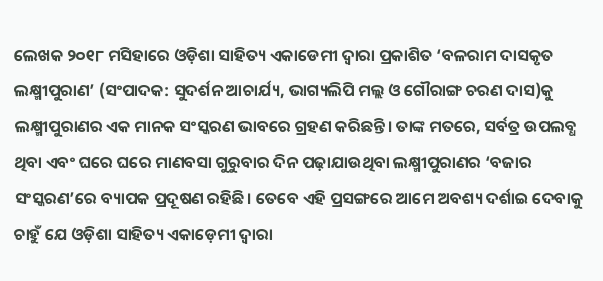ଲେଖକ ୨୦୧୮ ମସିହାରେ ଓଡ଼ିଶା ସାହିତ୍ୟ ଏକାଡେମୀ ଦ୍ୱାରା ପ୍ରକାଶିତ ‘ବଳରାମ ଦାସକୃତ ଲକ୍ଷ୍ମୀପୁରାଣ’ (ସଂପାଦକ: ସୁଦର୍ଶନ ଆଚାର୍ଯ୍ୟ, ଭାଗ୍ୟଲିପି ମଲ୍ଲ ଓ ଗୌରାଙ୍ଗ ଚରଣ ଦାସ)କୁ ଲକ୍ଷ୍ମୀପୁରାଣର ଏକ ମାନକ ସଂସ୍କରଣ ଭାବରେ ଗ୍ରହଣ କରିଛନ୍ତି। ତାଙ୍କ ମତରେ, ସର୍ବତ୍ର ଉପଲବ୍ଧ ଥିବା ଏବଂ ଘରେ ଘରେ ମାଣବସା ଗୁରୁବାର ଦିନ ପଢ଼ାଯାଉଥିବା ଲକ୍ଷ୍ମୀପୁରାଣର ‘ବଜାର ସଂସ୍କରଣ’ରେ ବ୍ୟାପକ ପ୍ରଦୂଷଣ ରହିଛି। ତେବେ ଏହି ପ୍ରସଙ୍ଗରେ ଆମେ ଅବଶ୍ୟ ଦର୍ଶାଇ ଦେବାକୁ ଚାହୁଁ ଯେ ଓଡ଼ିଶା ସାହିତ୍ୟ ଏକାଡ଼େମୀ ଦ୍ୱାରା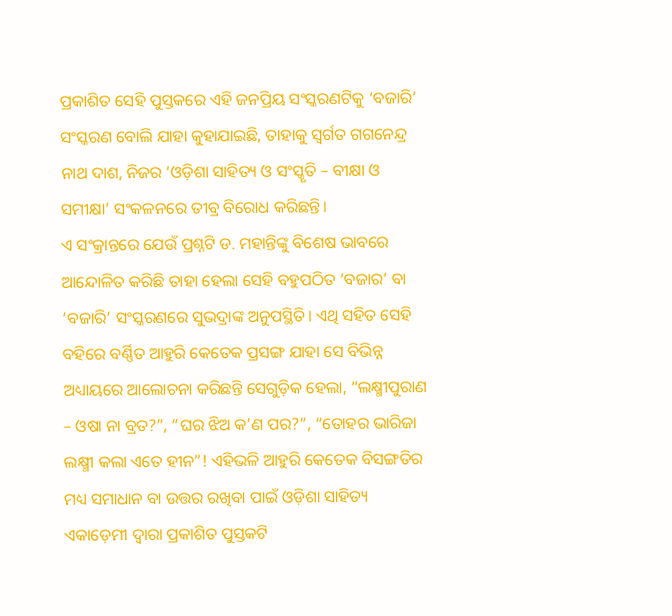ପ୍ରକାଶିତ ସେହି ପୁସ୍ତକରେ ଏହି ଜନପ୍ରିୟ ସଂସ୍କରଣଟିକୁ ‘ବଜାରି’ ସଂସ୍କରଣ ବୋଲି ଯାହା କୁହାଯାଇଛି, ତାହାକୁ ସ୍ୱର୍ଗତ ଗଗନେନ୍ଦ୍ର ନାଥ ଦାଶ, ନିଜର ‘ଓଡ଼ିଶା ସାହିତ୍ୟ ଓ ସଂସ୍କୃତି – ବୀକ୍ଷା ଓ ସମୀକ୍ଷା’ ସଂକଳନରେ ତୀବ୍ର ବିରୋଧ କରିଛନ୍ତି।
ଏ ସଂକ୍ରାନ୍ତରେ ଯେଉଁ ପ୍ରଶ୍ନଟି ଡ. ମହାନ୍ତିଙ୍କୁ ବିଶେଷ ଭାବରେ ଆନ୍ଦୋଳିତ କରିଛି ତାହା ହେଲା ସେହି ବହୁପଠିତ ‘ବଜାର’ ବା ‘ବଜାରି’ ସଂସ୍କରଣରେ ସୁଭଦ୍ରାଙ୍କ ଅନୁପସ୍ଥିତି। ଏଥି ସହିତ ସେହି ବହିରେ ବର୍ଣ୍ଣିତ ଆହୁରି କେତେକ ପ୍ରସଙ୍ଗ ଯାହା ସେ ବିଭିନ୍ନ ଅଧ୍ୟାୟରେ ଆଲୋଚନା କରିଛନ୍ତି ସେଗୁଡ଼ିକ ହେଲା, “ଲକ୍ଷ୍ମୀପୁରାଣ – ଓଷା ନା ବ୍ରତ?”, “ଘର ଝିଅ କ’ଣ ପର?”, “ତୋହର ଭାରିଜା ଲକ୍ଷ୍ମୀ କଲା ଏତେ ହୀନ”! ଏହିଭଳି ଆହୁରି କେତେକ ବିସଙ୍ଗତିର ମଧ୍ୟ ସମାଧାନ ବା ଉତ୍ତର ରଖିବା ପାଇଁ ଓଡ଼ିଶା ସାହିତ୍ୟ ଏକାଡ଼େମୀ ଦ୍ୱାରା ପ୍ରକାଶିତ ପୁସ୍ତକଟି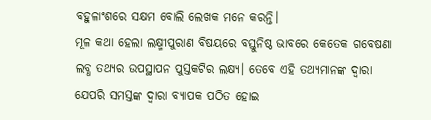ବହୁଳାଂଶରେ ସକ୍ଷମ ବୋଲି ଲେଖକ ମନେ କରନ୍ତି।
ମୂଳ କଥା ହେଲା ଲକ୍ଷ୍ମୀପୁରାଣ ବିଷୟରେ ବସ୍ତୁନିଷ୍ଠ ଭାବରେ କେତେକ ଗବେଷଣା ଲବ୍ଧ ତଥ୍ୟର ଉପସ୍ଥାପନ ପୁସ୍ତକଟିର ଲକ୍ଷ୍ୟ। ତେବେ ଏହି ତଥ୍ୟମାନଙ୍କ ଦ୍ୱାରା ଯେପରି ସମସ୍ତଙ୍କ ଦ୍ୱାରା ବ୍ୟାପକ ପଠିତ ହୋଇ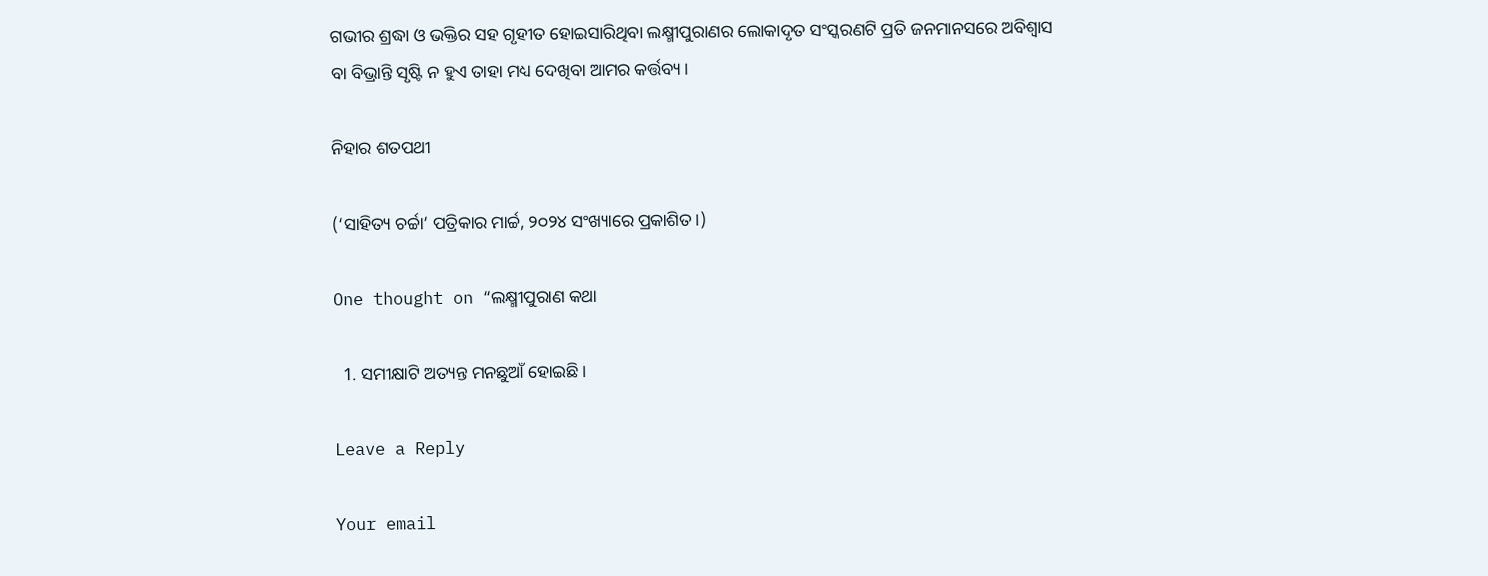ଗଭୀର ଶ୍ରଦ୍ଧା ଓ ଭକ୍ତିର ସହ ଗୃହୀତ ହୋଇସାରିଥିବା ଲକ୍ଷ୍ମୀପୁରାଣର ଲୋକାଦୃତ ସଂସ୍କରଣଟି ପ୍ରତି ଜନମାନସରେ ଅବିଶ୍ୱାସ ବା ବିଭ୍ରାନ୍ତି ସୃଷ୍ଟି ନ ହୁଏ ତାହା ମଧ୍ୟ ଦେଖିବା ଆମର କର୍ତ୍ତବ୍ୟ।

ନିହାର ଶତପଥୀ

(‘ସାହିତ୍ୟ ଚର୍ଚ୍ଚା’ ପତ୍ରିକାର ମାର୍ଚ୍ଚ, ୨୦୨୪ ସଂଖ୍ୟାରେ ପ୍ରକାଶିତ।)

One thought on “ଲକ୍ଷ୍ମୀପୁରାଣ କଥା

  1. ସମୀକ୍ଷାଟି ଅତ୍ୟନ୍ତ ମନଛୁଆଁ ହୋଇଛି।

Leave a Reply

Your email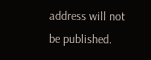address will not be published.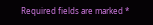Required fields are marked *